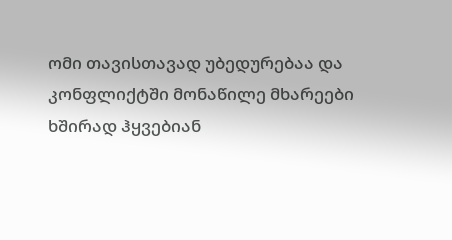ომი თავისთავად უბედურებაა და კონფლიქტში მონაწილე მხარეები ხშირად ჰყვებიან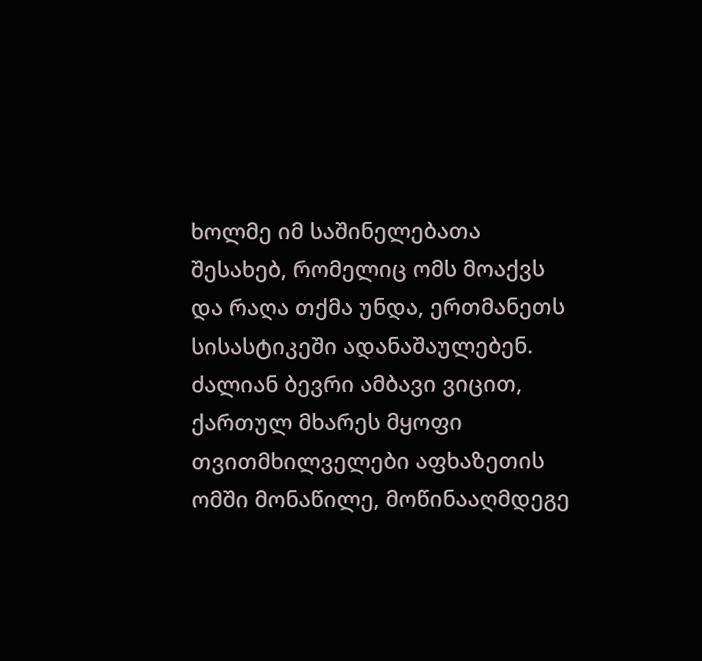ხოლმე იმ საშინელებათა შესახებ, რომელიც ომს მოაქვს
და რაღა თქმა უნდა, ერთმანეთს სისასტიკეში ადანაშაულებენ.
ძალიან ბევრი ამბავი ვიცით, ქართულ მხარეს მყოფი თვითმხილველები აფხაზეთის ომში მონაწილე, მოწინააღმდეგე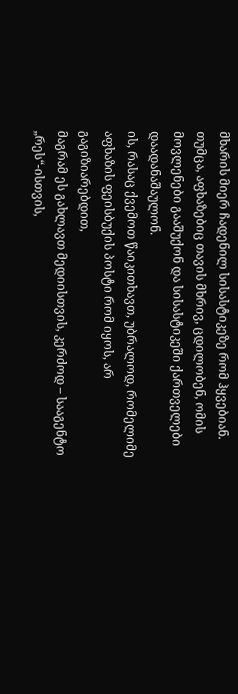მხარის მიერ ჩადენილ სისასტიკეზე რომ ჰყვებიან.
თუმცა, აფხაზებიც თავის მხრივ, ცდილობენ, ომის მოვლენები გააშუქონ და სისასტიკეში ქართველები დაადანაშაულონ.
ის, რასაც ქვემოთ წაიკითხავთ, უბრალოდ, რომელიმე აფხაზის ფეისბუქის პოსტი რომ იყოს, არ გაგიზიარებდით,
მაგრამ ეს გახლავთ მედიისთვის, კერძოდ – სააგენტო „რეს“-ისთვის,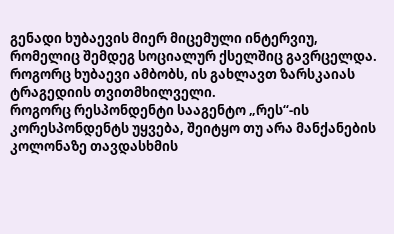გენადი ხუბაევის მიერ მიცემული ინტერვიუ, რომელიც შემდეგ სოციალურ ქსელშიც გავრცელდა.
როგორც ხუბაევი ამბობს, ის გახლავთ ზარსკაიას ტრაგედიის თვითმხილველი.
როგორც რესპონდენტი სააგენტო „რეს“-ის კორესპონდენტს უყვება, შეიტყო თუ არა მანქანების კოლონაზე თავდასხმის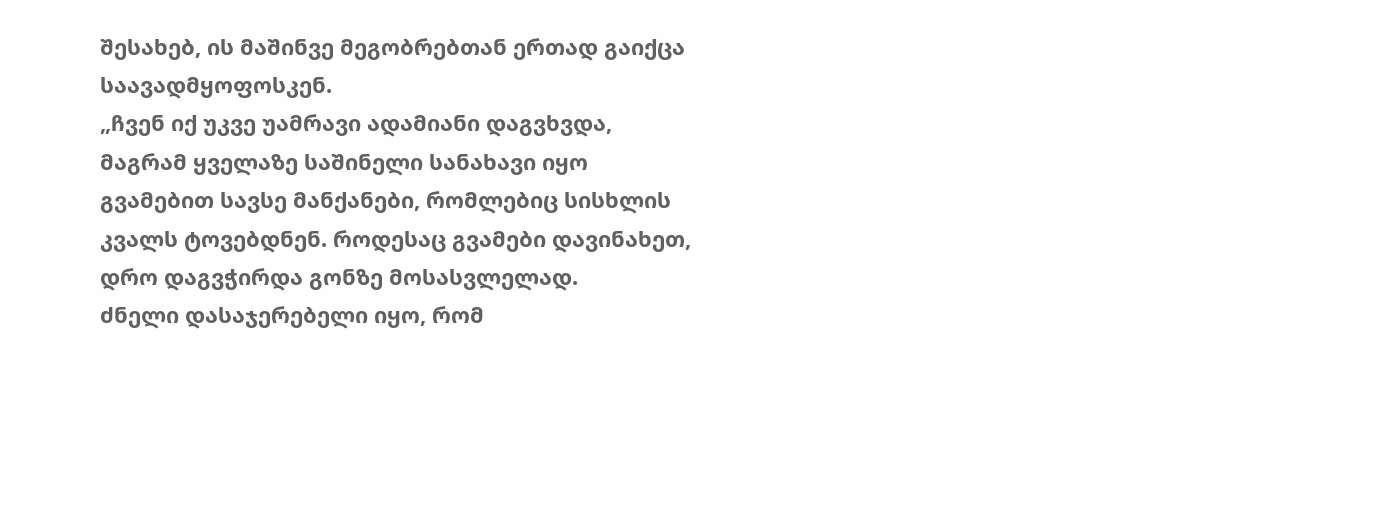შესახებ, ის მაშინვე მეგობრებთან ერთად გაიქცა საავადმყოფოსკენ.
„ჩვენ იქ უკვე უამრავი ადამიანი დაგვხვდა, მაგრამ ყველაზე საშინელი სანახავი იყო გვამებით სავსე მანქანები, რომლებიც სისხლის კვალს ტოვებდნენ. როდესაც გვამები დავინახეთ, დრო დაგვჭირდა გონზე მოსასვლელად.
ძნელი დასაჯერებელი იყო, რომ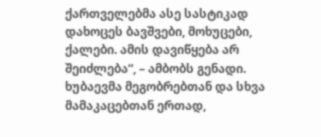ქართველებმა ასე სასტიკად დახოცეს ბავშვები, მოხუცები, ქალები. ამის დავიწყება არ შეიძლება“, – ამბობს გენადი.
ხუბაევმა მეგობრებთან და სხვა მამაკაცებთან ერთად,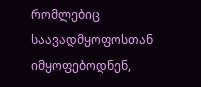რომლებიც საავადმყოფოსთან იმყოფებოდნენ,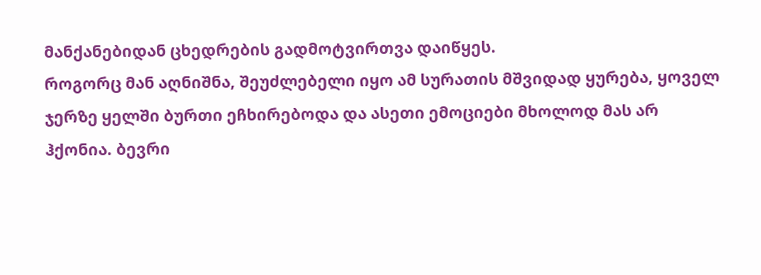მანქანებიდან ცხედრების გადმოტვირთვა დაიწყეს.
როგორც მან აღნიშნა, შეუძლებელი იყო ამ სურათის მშვიდად ყურება, ყოველ ჯერზე ყელში ბურთი ეჩხირებოდა და ასეთი ემოციები მხოლოდ მას არ ჰქონია. ბევრი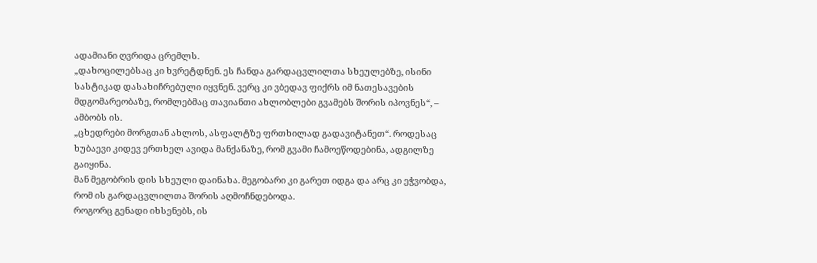ადამიანი ღვრიდა ცრემლს.
„დახოცილებსაც კი ხვრეტდნენ. ეს ჩანდა გარდაცვლილთა სხეულებზე, ისინი სასტიკად დასახიჩრებული იყვნენ. ვერც კი ვბედავ ფიქრს იმ ნათესავების მდგომარეობაზე, რომლებმაც თავიანთი ახლობლები გვამებს შორის იპოვნეს“, – ამბობს ის.
„ცხედრები მორგთან ახლოს, ასფალტზე ფრთხილად გადავიტანეთ“. როდესაც ხუბაევი კიდევ ერთხელ ავიდა მანქანაზე, რომ გვამი ჩამოეწოდებინა, ადგილზე გაიყინა.
მან მეგობრის დის სხეული დაინახა. მეგობარი კი გარეთ იდგა და არც კი ეჭვობდა, რომ ის გარდაცვლილთა შორის აღმოჩნდებოდა.
როგორც გენადი იხსენებს, ის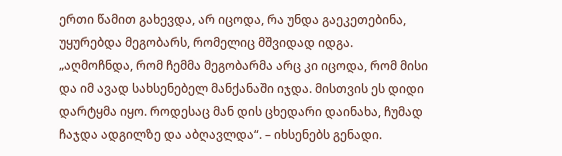ერთი წამით გახევდა, არ იცოდა, რა უნდა გაეკეთებინა, უყურებდა მეგობარს, რომელიც მშვიდად იდგა.
„აღმოჩნდა, რომ ჩემმა მეგობარმა არც კი იცოდა, რომ მისი და იმ ავად სახსენებელ მანქანაში იჯდა. მისთვის ეს დიდი დარტყმა იყო. როდესაც მან დის ცხედარი დაინახა, ჩუმად ჩაჯდა ადგილზე და აბღავლდა“. – იხსენებს გენადი.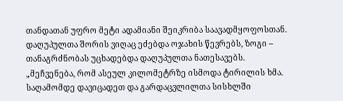თანდათან უფრო მეტი ადამიანი შეიკრიბა საავადმყოფოსთან. დაღუპულთა შორის ვიღაც ეძებდა ოჯახის წევრებს, ზოგი – თანაგრძნობას უცხადებდა დაღუპულთა ნათესავებს.
„მეჩვენება, რომ ასეულ კილომეტრზე ისმოდა ტირილის ხმა. საღამომდე დავიცადეთ და გარდაცვლილთა სისხლში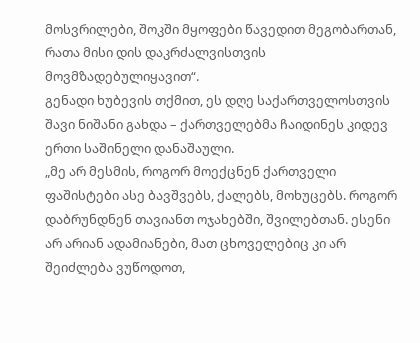მოსვრილები, შოკში მყოფები წავედით მეგობართან, რათა მისი დის დაკრძალვისთვის მოვმზადებულიყავით“.
გენადი ხუბევის თქმით, ეს დღე საქართველოსთვის შავი ნიშანი გახდა – ქართველებმა ჩაიდინეს კიდევ ერთი საშინელი დანაშაული.
„მე არ მესმის, როგორ მოექცნენ ქართველი ფაშისტები ასე ბავშვებს, ქალებს, მოხუცებს. როგორ დაბრუნდნენ თავიანთ ოჯახებში, შვილებთან. ესენი არ არიან ადამიანები, მათ ცხოველებიც კი არ შეიძლება ვუწოდოთ,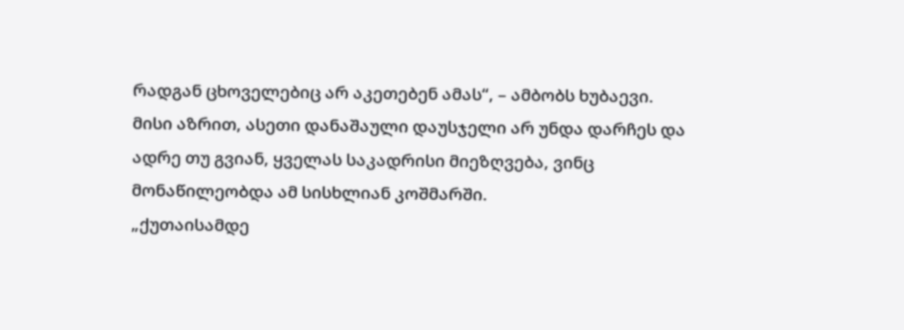რადგან ცხოველებიც არ აკეთებენ ამას“, – ამბობს ხუბაევი.
მისი აზრით, ასეთი დანაშაული დაუსჯელი არ უნდა დარჩეს და ადრე თუ გვიან, ყველას საკადრისი მიეზღვება, ვინც მონაწილეობდა ამ სისხლიან კოშმარში.
„ქუთაისამდე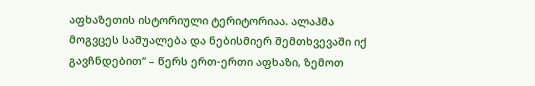აფხაზეთის ისტორიული ტერიტორიაა. ალაჰმა მოგვცეს საშუალება და ნებისმიერ შემთხვევაში იქ გავჩნდებით“ – წერს ერთ-ერთი აფხაზი, ზემოთ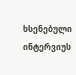ხსენებული ინტერვიუს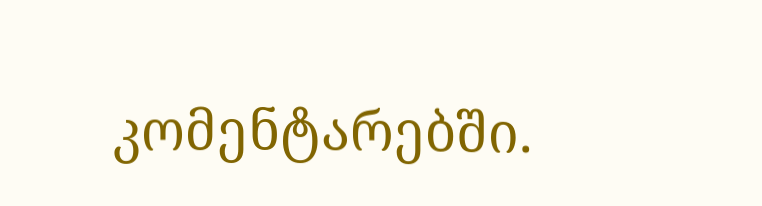კომენტარებში.